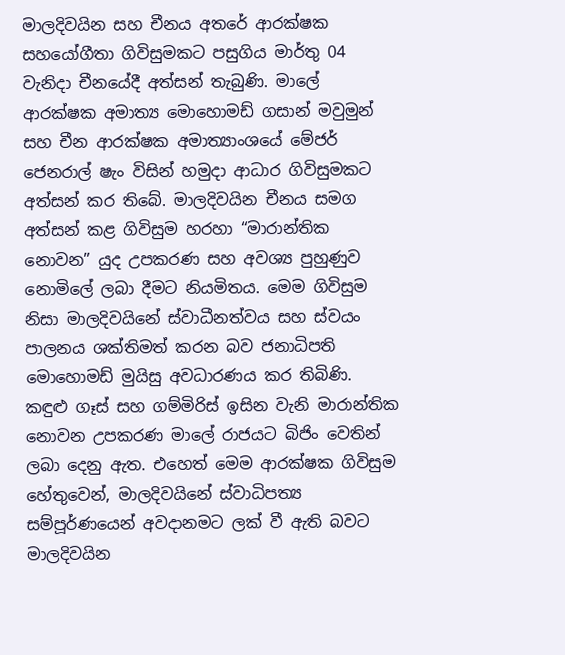මාලදිවයින සහ චීනය අතරේ ආරක්ෂක සහයෝගීතා ගිවිසුමකට පසුගිය මාර්තු 04 වැනිදා චීනයේදී අත්සන් තැබුණි. මාලේ ආරක්ෂක අමාත්‍ය මොහොමඩ් ගසාන් මවුමුන් සහ චීන ආරක්ෂක අමාත්‍යාංශයේ මේජර් ජෙනරාල් ෂැං විසින් හමුදා ආධාර ගිවිසුමකට අත්සන් කර තිබේ. මාලදිවයින චීනය සමග අත්සන් කළ ගිවිසුම හරහා “මාරාන්තික නොවන” යුද උපකරණ සහ අවශ්‍ය පුහුණුව නොමිලේ ලබා දීමට නියමිතය. මෙම ගිවිසුම නිසා මාලදිවයිනේ ස්වාධීනත්වය සහ ස්වයං පාලනය ශක්තිමත් කරන බව ජනාධිපති මොහොමඩ් මුයිසු අවධාරණය කර තිබිණි. කඳුළු ගෑස් සහ ගම්මිරිස් ඉසින වැනි මාරාන්තික නොවන උපකරණ මාලේ රාජයට බිජිං වෙතින් ලබා දෙනු ඇත. එහෙත් මෙම ආරක්ෂක ගිවිසුම හේතුවෙන්, මාලදිවයිනේ ස්වාධිපත්‍ය සම්පූර්ණයෙන් අවදානමට ලක් වී ඇති බවට මාලදිවයින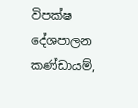විපක්ෂ දේශපාලන කණ්ඩායම්,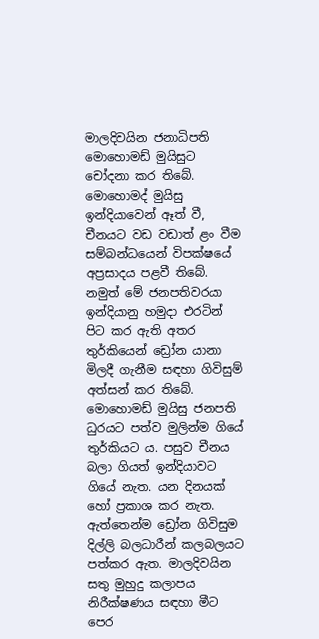මාලදිවයින ජනාධිපති මොහොමඩ් මුයිසුට චෝදනා කර තිබේ. මොහොමද් මුයිසු ඉන්දියාවෙන් ඈත් වී, චීනයට වඩ වඩාත් ළං වීම සම්බන්ධයෙන් විපක්ෂයේ අප්‍රසාදය පළවී තිබේ. නමුත් මේ ජනපතිවරයා ඉන්දියානු හමුදා එරටින් පිට කර ඇති අතර තුර්කියෙන් ඩ්‍රෝන යානා මිලදී ගැනීම සඳහා ගිවිසුම් අත්සන් කර තිබේ. මොහොමඩ් මුයිසු ජනපති ධුරයට පත්ව මුලින්ම ගියේ තුර්කියට ය. පසුව චීනය බලා ගියත් ඉන්දියාවට ගියේ නැත. යන දිනයක් හෝ ප්‍රකාශ කර නැත. ඇත්තෙන්ම ඩ්‍රෝන ගිවිසුම දිල්ලි බලධාරීන් කලබලයට පත්කර ඇත. මාලදිවයින සතු මුහුදු කලාපය නිරීක්ෂණය සඳහා මීට පෙර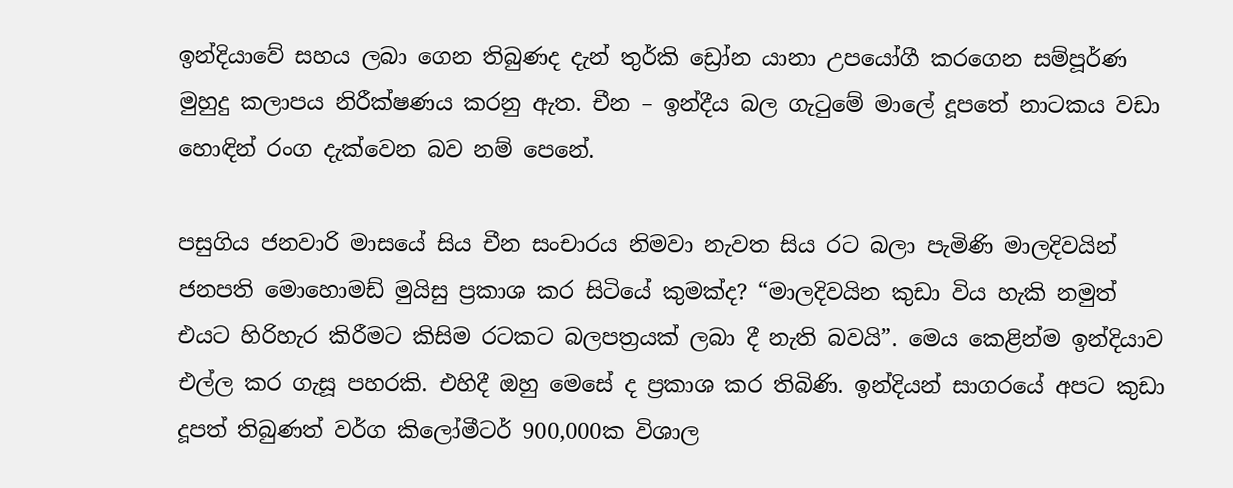ඉන්දියාවේ සහය ලබා ගෙන තිබුණද දැන් තුර්කි ඩ්‍රෝන යානා උපයෝගී කරගෙන සම්පූර්ණ මුහුදු කලාපය නිරීක්ෂණය කරනු ඇත. චීන – ඉන්දීය බල ගැටුමේ මාලේ දූපතේ නාටකය වඩා හොඳින් රංග දැක්වෙන බව නම් පෙනේ.

පසුගිය ජනවාරි මාසයේ සිය චීන සංචාරය නිමවා නැවත සිය රට බලා පැමිණි මාලදිවයින් ජනපති මොහොමඩ් මුයිසු ප්‍රකාශ කර සිටියේ කුමක්ද? “මාලදිවයින කුඩා විය හැකි නමුත් එයට හිරිහැර කිරීමට කිසිම රටකට බලපත්‍රයක් ලබා දී නැති බවයි”. මෙය කෙළින්ම ඉන්දියාව එල්ල කර ගැසූ පහරකි. එහිදී ඔහු මෙසේ ද ප්‍රකාශ කර තිබිණි. ඉන්දියන් සාගරයේ අපට කුඩා දූපත් තිබුණත් වර්ග කිලෝමීටර් 900,000ක විශාල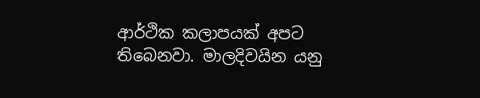ආර්ථික කලාපයක් අපට තිබෙනවා. මාලදිවයින යනු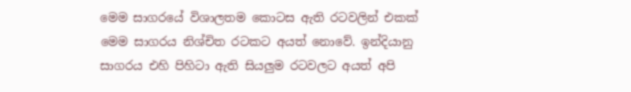මෙම සාගරයේ විශාලතම කොටස ඇති රටවලින් එකක් මෙම සාගරය නිශ්චිත රටකට අයත් නොවේ. ඉන්දියානු සාගරය එහි පිහිටා ඇති සියලුම රටවලට අයත් අපි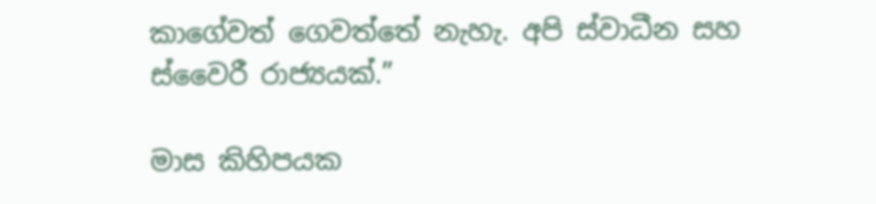කාගේවත් ගෙවත්තේ නැහැ. අපි ස්වාධීන සහ ස්වෛරී රාජ්‍යයක්.”

මාස කිහිපයක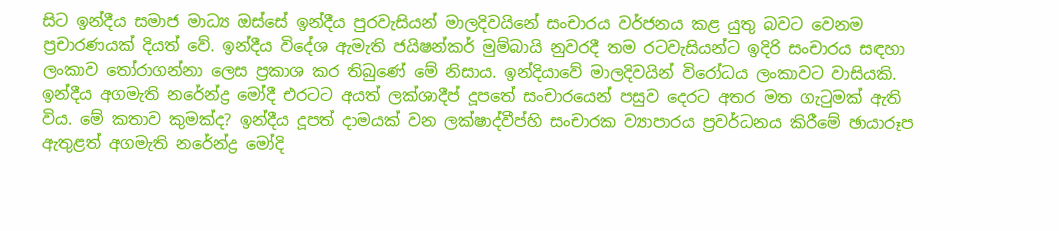සිට ඉන්දීය සමාජ මාධ්‍ය ඔස්සේ ඉන්දීය පුරවැසියන් මාලදිවයිනේ සංචාරය වර්ජනය කළ යුතු බවට වෙනම ප්‍රචාරණයක් දියත් වේ. ඉන්දීය විදේශ ඇමැති ජයිෂන්කර් මුම්බායි නුවරදී තම රටවැසියන්ට ඉදිරි සංචාරය සඳහා ලංකාව තෝරාගන්නා ලෙස ප්‍රකාශ කර තිබුණේ මේ නිසාය. ඉන්දියාවේ මාලදිවයින් විරෝධය ලංකාවට වාසියකි. ඉන්දීය අගමැති නරේන්ද්‍ර මෝදී එරටට අයත් ලක්ශාදීප් දූපතේ සංචාරයෙන් පසුව දෙරට අතර මත ගැටුමක් ඇති විය. මේ කතාව කුමක්ද? ඉන්දීය දූපත් දාමයක් වන ලක්ෂාද්වීප්හි සංචාරක ව්‍යාපාරය ප්‍රවර්ධනය කිරීමේ ඡායාරූප ඇතුළත් අගමැති නරේන්ද්‍ර මෝදි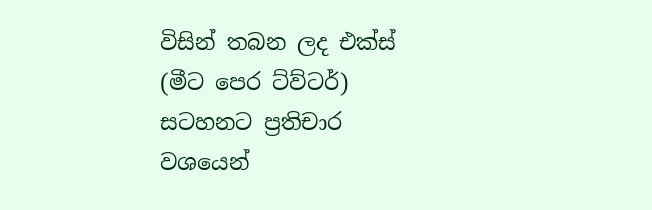විසින් තබන ලද එක්ස් (මීට පෙර ට්ව්ටර්) සටහනට ප්‍රතිචාර වශයෙන්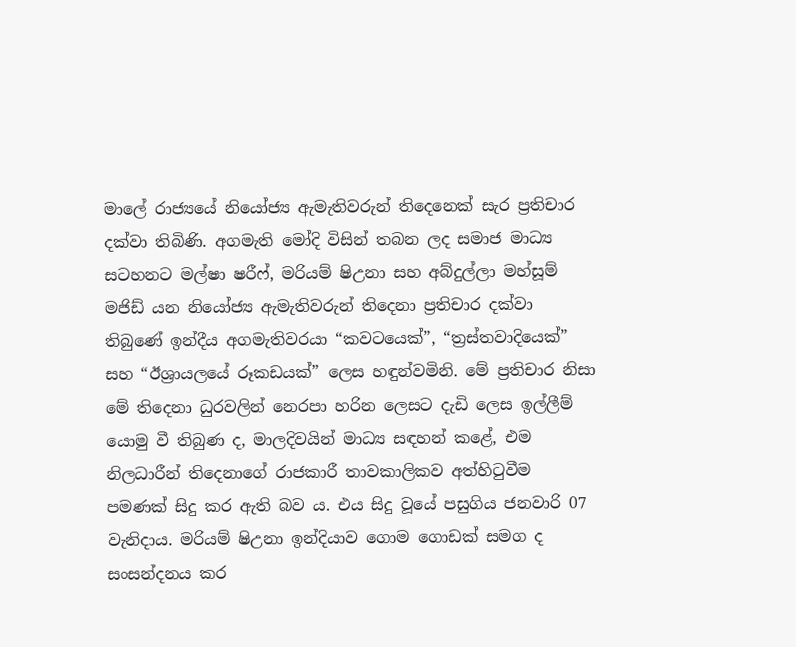මාලේ රාජ්‍යයේ නියෝජ්‍ය ඇමැතිවරුන් තිදෙනෙක් සැර ප්‍රතිචාර දක්වා තිබිණි. අගමැති මෝදි විසින් තබන ලද සමාජ මාධ්‍ය සටහනට මල්ෂා ෂරීෆ්, මරියම් ෂිඋනා සහ අබ්දුල්ලා මහ්සූම් මජිඩ් යන නියෝජ්‍ය ඇමැතිවරුන් තිදෙනා ප්‍රතිචාර දක්වා තිබුණේ ඉන්දීය අගමැතිවරයා “කවටයෙක්”, “ත්‍රස්තවාදියෙක්” සහ “ඊශ්‍රායලයේ රූකඩයක්” ලෙස හඳුන්වමිනි. මේ ප්‍රතිචාර නිසා මේ තිදෙනා ධුරවලින් නෙරපා හරින ලෙසට දැඩි ලෙස ඉල්ලීම් යොමු වී තිබුණ ද, මාලදිවයින් මාධ්‍ය සඳහන් කළේ, එම නිලධාරීන් තිදෙනාගේ රාජකාරී තාවකාලිකව අත්හිටුවීම පමණක් සිදු කර ඇති බව ය. එය සිදු වූයේ පසුගිය ජනවාරි 07 වැනිදාය. මරියම් ෂිඋනා ඉන්දියාව ගොම ගොඩක් සමග ද සංසන්දනය කර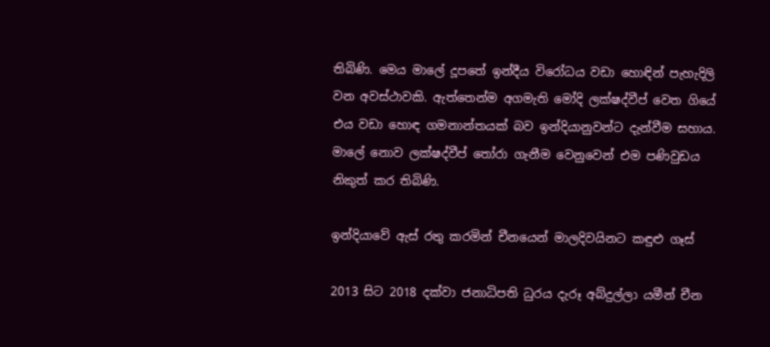තිබිණි. මෙය මාලේ දූපතේ ඉන්දීය විරෝධය වඩා හොඳින් පැහැදිලි වන අවස්ථාවකි. ඇත්තෙන්ම අගමැති මෝදි ලක්ෂද්වීප් වෙත ගියේ එය වඩා හොඳ ගමනාන්තයක් බව ඉන්දියානුවන්ට දැන්වීම සහාය. මාලේ නොව ලක්ෂද්වීප් තෝරා ගැනීම වෙනුවෙන් එම පණිවුඩය නිකුත් කර තිබිණි.

ඉන්දියාවේ ඇස් රතු කරමින් චීනයෙන් මාලදිවයිනට කඳුළු ගෑස්

2013 සිට 2018 දක්වා ජනාධිපති ධුරය දැරූ අබ්දුල්ලා යමීන් චීන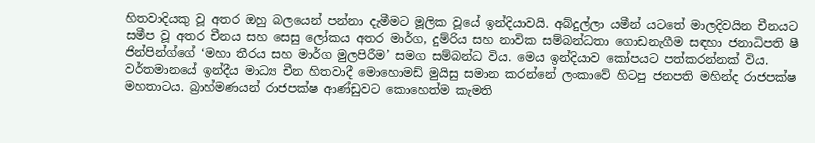හිතවාදියකු වූ අතර ඔහු බලයෙන් පන්නා දැමීමට මූලික වූයේ ඉන්දියාවයි. අබ්දුල්ලා යමීන් යටතේ මාලදිවයින චීනයට සමීප වූ අතර චීනය සහ සෙසු ලෝකය අතර මාර්ග, දුම්රිය සහ නාවික සම්බන්ධතා ගොඩනැගීම සඳහා ජනාධිපති ෂී ජින්පින්ග්ගේ ‘මහා තීරය සහ මාර්ග මුලපිරීම’ සමග සම්බන්ධ විය. මෙය ඉන්දියාව කෝපයට පත්කරන්නක් විය. වර්තමානයේ ඉන්දීය මාධ්‍ය චීන හිතවාදී මොහොමඩ් මුයිසු සමාන කරන්නේ ලංකාවේ හිටපු ජනපති මහින්ද රාජපක්ෂ මහතාටය. බ්‍රාහ්මණයන් රාජපක්ෂ ආණ්ඩුවට කොහෙත්ම කැමති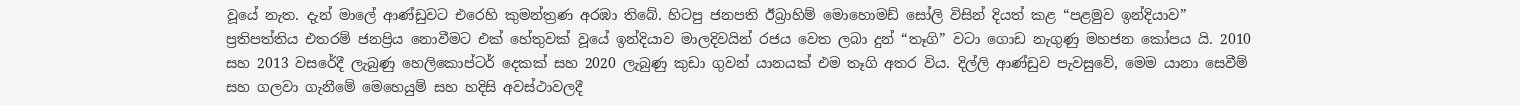වූයේ නැත. දැන් මාලේ ආණ්ඩුවට එරෙහි කුමන්ත්‍රණ අරඹා තිබේ. හිටපු ජනපති ඊබ්‍රාහිම් මොහොමඩ් සෝලි විසින් දියත් කළ “පළමුව ඉන්දියාව” ප්‍රතිපත්තිය එතරම් ජනප්‍රිය නොවීමට එක් හේතුවක් වූයේ ඉන්දියාව මාලදිවයින් රජය වෙත ලබා දුන් “තෑගි” වටා ගොඩ නැගුණු මහජන කෝපය යි. 2010 සහ 2013 වසරේදී ලැබුණු හෙලිකොප්ටර් දෙකක් සහ 2020 ලැබුණු කුඩා ගුවන් යානයක් එම තෑගි අතර විය. දිල්ලි ආණ්ඩුව පැවසුවේ, මෙම යානා සෙවීම් සහ ගලවා ගැනීමේ මෙහෙයුම් සහ හදිසි අවස්ථාවලදී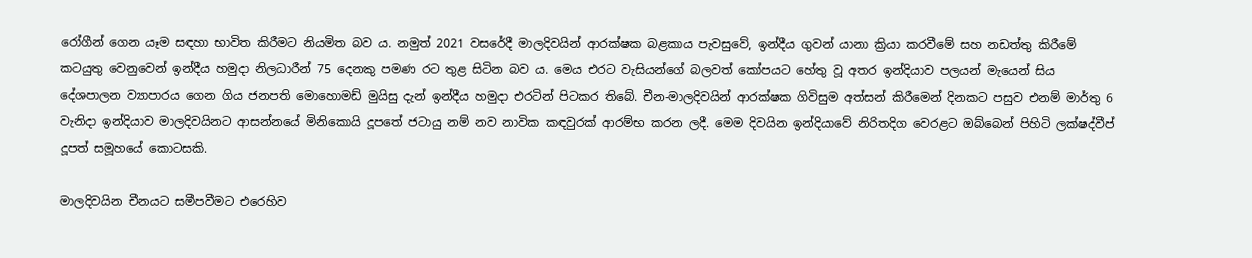රෝගීන් ගෙන යෑම සඳහා භාවිත කිරීමට නියමිත බව ය. නමුත් 2021 වසරේදී මාලදිවයින් ආරක්ෂක බළකාය පැවසුවේ, ඉන්දීය ගුවන් යානා ක්‍රියා කරවීමේ සහ නඩත්තු කිරීමේ කටයුතු වෙනුවෙන් ඉන්දීය හමුදා නිලධාරීන් 75 දෙනකු පමණ රට තුළ සිටින බව ය. මෙය එරට වැසියන්ගේ බලවත් කෝපයට හේතු වූ අතර ඉන්දියාව පලයන් මැයෙන් සිය දේශපාලන ව්‍යාපාරය ගෙන ගිය ජනපති මොහොමඩ් මුයිසු දැන් ඉන්දීය හමුදා එරටින් පිටකර තිබේ. චීන-මාලදිවයින් ආරක්ෂක ගිවිසුම අත්සන් කිරීමෙන් දිනකට පසුව එනම් මාර්තු 6 වැනිදා ඉන්දියාව මාලදිවයිනට ආසන්නයේ මිනිකොයි දූපතේ ජටායු නම් නව නාවික කඳවුරක් ආරම්භ කරන ලදී. මෙම දිවයින ඉන්දියාවේ නිරිතදිග වෙරළට ඔබ්බෙන් පිහිටි ලක්ෂද්වීප් දූපත් සමූහයේ කොටසකි.

මාලදිවයින චීනයට සමීපවීමට එරෙහිව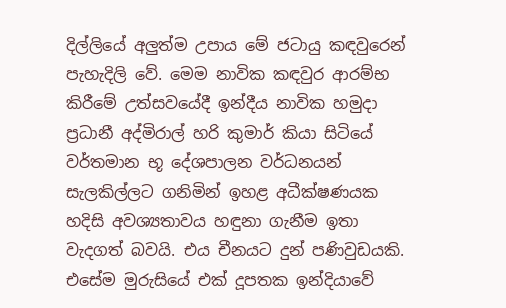දිල්ලියේ අලුත්ම උපාය මේ ජටායු කඳවුරෙන් පැහැදිලි වේ. මෙම නාවික කඳවුර ආරම්භ කිරීමේ උත්සවයේදී ඉන්දීය නාවික හමුදා ප්‍රධානී අද්මිරාල් හරි කුමාර් කියා සිටියේ වර්තමාන භූ දේශපාලන වර්ධනයන් සැලකිල්ලට ගනිමින් ඉහළ අධීක්ෂණයක හදිසි අවශ්‍යතාවය හඳුනා ගැනීම ඉතා වැදගත් බවයි. එය චීනයට දුන් පණිවුඩයකි. එසේම මුරුසියේ එක් දූපතක ඉන්දියාවේ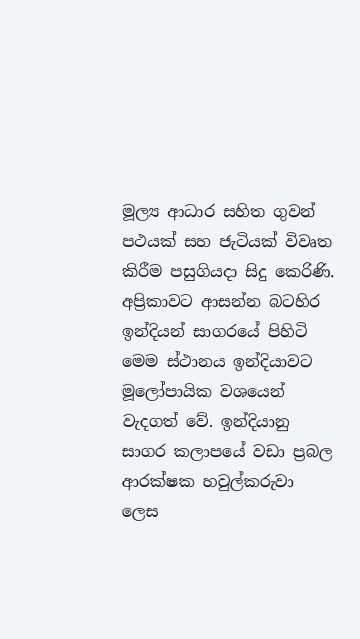මූල්‍ය ආධාර සහිත ගුවන් පථයක් සහ ජැටියක් විවෘත කිරීම පසුගියදා සිදු කෙරිණි. අප්‍රිකාවට ආසන්න බටහිර ඉන්දියන් සාගරයේ පිහිටි මෙම ස්ථානය ඉන්දියාවට මූලෝපායික වශයෙන් වැදගත් වේ. ඉන්දියානු සාගර කලාපයේ වඩා ප්‍රබල ආරක්ෂක හවුල්කරුවා ලෙස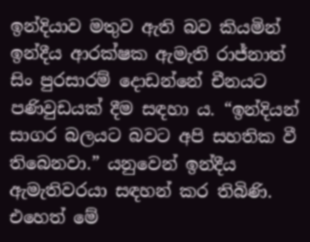ඉන්දියාව මතුව ඇති බව කියමින් ඉන්දීය ආරක්ෂක ඇමැති රාජ්නාත් සිං පුරසාරම් දොඩන්නේ චීනයට පණිවුඩයක් දීම සඳහා ය. “ඉන්දියන් සාගර බලයට බවට අපි සහතික වී තිබෙනවා.” යනුවෙන් ඉන්දීය ඇමැතිවරයා සඳහන් කර තිබිණි. එහෙත් මේ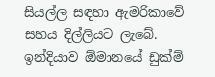සියල්ල සඳහා ඇමරිකාවේ සහය දිල්ලියට ලැබේ. ඉන්දියාව ඕමානයේ ඩුක්ම්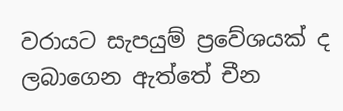වරායට සැපයුම් ප්‍රවේශයක් ද ලබාගෙන ඇත්තේ චීන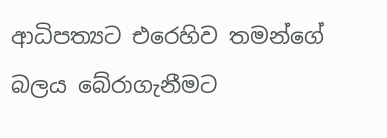ආධිපත්‍යට එරෙහිව තමන්ගේ බලය බේරාගැනීමට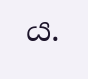ය.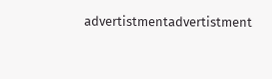advertistmentadvertistment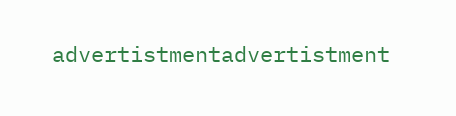advertistmentadvertistment